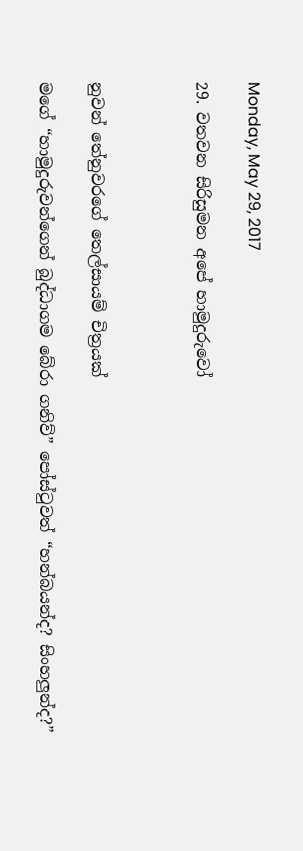Monday, May 29, 2017

29. වතවන සිරිසුමන අපේ හාමුදුරුවෝ



නුවන් තේනුවරගේ තෙල්සායම් චිත්‍රයක්

මගේ “හාමුදුරුවන්ගෙන් බුද්ධාගම බේරා ගනිව්” පෝස්ටුවත් “හන්බයන්ද? සිංහලුන්ද?”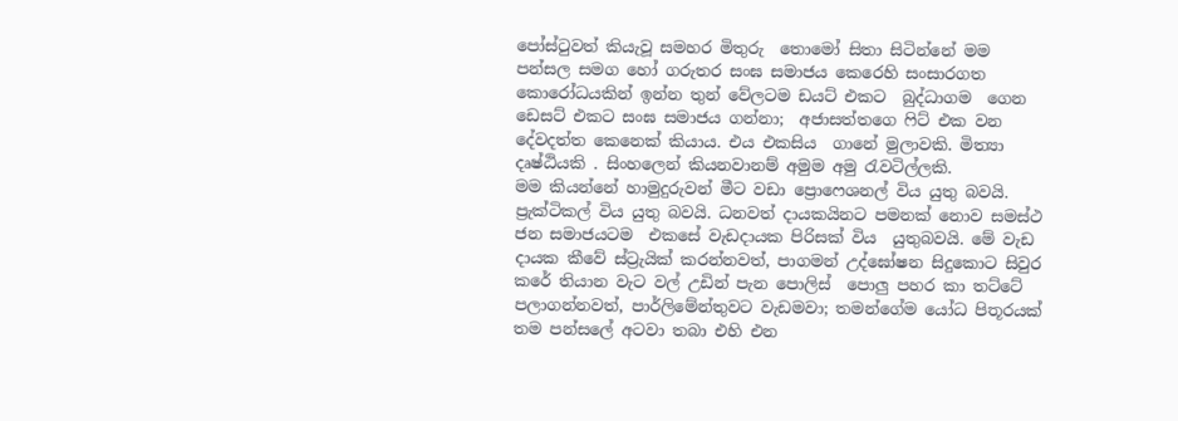පෝස්ටුවත් කියැවූ සමහර මිතුරු  තොමෝ සිතා සිටින්නේ මම පන්සල සමග හෝ ගරුතර සංඝ සමාජය කෙරෙහි සංසාරගත කොරෝධයකින් ඉන්න තුන් වේලටම ඩයට් එකට  බුද්ධාගම  ගෙන ඩෙසට් එකට සංඝ සමාජය ගන්නා;  අජාසත්තගෙ ෆිට් එක වන දේවදත්ත කෙනෙක් කියාය. එය එකසිය  ගානේ මුලාවකි. මිත්‍යා දෘෂ්ඨියකි . සිංහලෙන් කියනවානම් අමුම අමු රැවටිල්ලකි.
මම කියන්නේ හාමුදුරුවන් මීට වඩා ප්‍රොෆෙශනල් විය යුතු බවයි. ප්‍රැක්ටිකල් විය යුතු බවයි. ධනවත් දායකයිනට පමනක් නොව සමස්ථ ජන සමාජයටම  එකසේ වැඩදායක පිරිසක් විය  යුතුබවයි. මේ වැඩ දායක කීවේ ස්ට්‍රැයික් කරන්නවත්, පාගමන් උද්ඝෝෂන සිදුකොට සිවුර කරේ තියාන වැට වල් උඩින් පැන පොලිස්  පොලු පහර කා තට්ටේ පලාගන්නවත්, පාර්ලිමේන්තුවට වැඩමවා; තමන්ගේම යෝධ පිතූරයක් තම පන්සලේ අටවා තබා එහි එන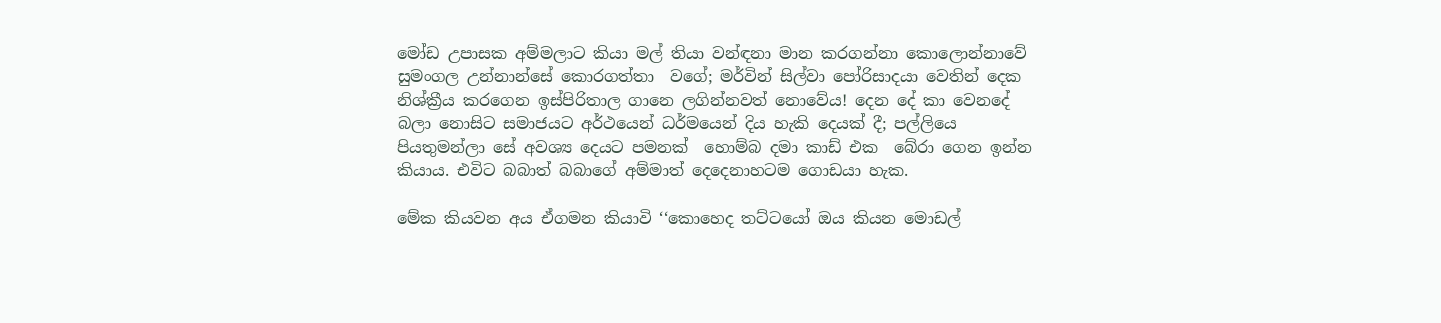මෝඩ උපාසක අම්මලාට කියා මල් තියා වන්ඳනා මාන කරගන්නා කොලොන්නාවේ  සුමංගල උන්නාන්සේ කොරගත්තා  වගේ; මර්වින් සිල්වා පෝරිසාදයා වෙතින් දෙක නිශ්ක්‍රීය කරගෙන ඉස්පිරිතාල ගානෙ ලගින්නවත් නොවේය! දෙන දේ කා වෙනදේ බලා නොසිට සමාජයට අර්ථයෙන් ධර්මයෙන් දිය හැකි දෙයක් දී; පල්ලියෙ පියතුමන්ලා සේ අවශ්‍ය දෙයට පමනක්  හොම්බ දමා කාඩ් එක  බේරා ගෙන ඉන්න කියාය. එවිට බබාත් බබාගේ අම්මාත් දෙදෙනාහටම ගොඩයා හැක.

මේක කියවන අය ඒගමන කියාවි ‘‘කොහෙද තට්ටයෝ ඔය කියන මොඩල්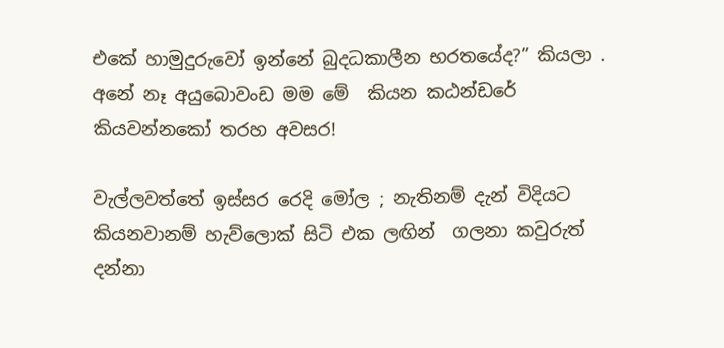එකේ හාමුදුරුවෝ ඉන්නේ බුදධකාලීන භරතයේද?” කියලා . අනේ නෑ අයුබොවංඩ මම මේ  කියන කඨන්ඩරේ  කියවන්නකෝ තරහ අවසර!

වැල්ලවත්තේ ඉස්සර රෙදි මෝල ; නැතිනම් දැන් විදියට කියනවානම් හැව්ලොක් සිටි එක ලඟින්  ගලනා කවුරුත් දන්නා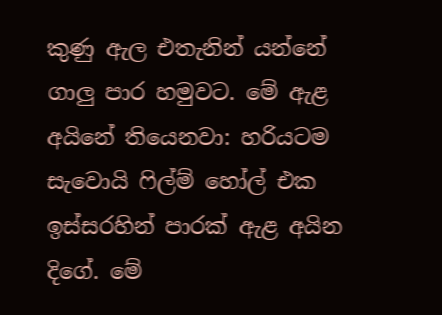කුණු ඇල එතැනින් යන්නේ ගාලු පාර හමුවට. මේ ඇළ අයිනේ තියෙනවා: හරියටම සැවොයි ෆිල්ම් හෝල් එක  ඉස්සරහින් පාරක් ඇළ අයින දිගේ. මේ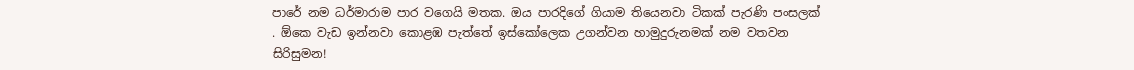පාරේ නම ධර්මාරාම පාර වගෙයි මතක. ඔය පාරදිගේ ගියාම තියෙනවා ටිකක් පැරණි පංසලක් . ඕකෙ වැඩ ඉන්නවා කොළඹ පැත්තේ ඉස්කෝලෙක උගන්වන හාමුදුරුනමක් නම වතවන සිරිසුමන!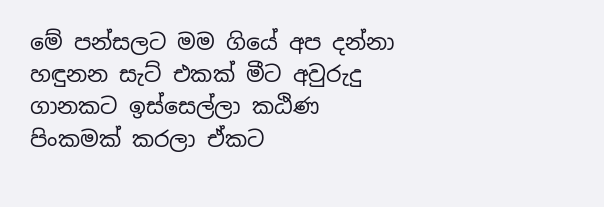මේ පන්සලට මම ගියේ අප දන්නා හඳුනන සැට් එකක් මීට අවුරුදු ගානකට ඉස්සෙල්ලා කඨිණ  පිංකමක් කරලා ඒකට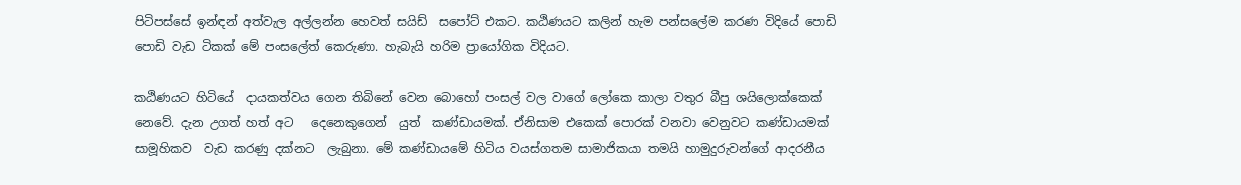පිටිපස්සේ ඉන්ඳන් අත්වැල අල්ලන්න හෙවත් සයිඩ්  සපෝට් එකට. කඨිණයට කලින් හැම පන්සලේම කරණ විදියේ පොඩි පොඩි වැඩ ටිකක් මේ පංසලේත් කෙරුණා. හැබැයි හරිම ප්‍රායෝගික විදියට.

කඨිණයට හිටියේ  දායකත්වය ගෙන තිබිනේ වෙන බොහෝ පංසල් වල වාගේ ලෝකෙ කාලා වතුර බීපු ශයිලොක්කෙක් නෙවේ. දැන උගත් හත් අට   දෙනෙකුගෙන්  යුත්  කණ්ඩායමක්. ඒනිසාම එකෙක් පොරක් වනවා වෙනුවට කණ්ඩායමක් සාමූහිකව  වැඩ කරණු දක්නට  ලැබුනා. මේ කණ්ඩායමේ හිටිය වයස්ගතම සාමාජිකයා තමයි හාමුදුරුවන්ගේ ආදරනීය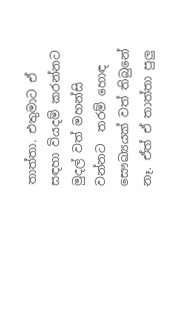තාත්තා. එතුමාට ඒ සඳහා වියදම් කරන්නට මුදල් වත් මහන්සි වන්නට  තරම් හොඳ සෞඛ්‍යයක් වත් තිබුනේ නෑ. ඒත් ඒ තාත්තා පුලු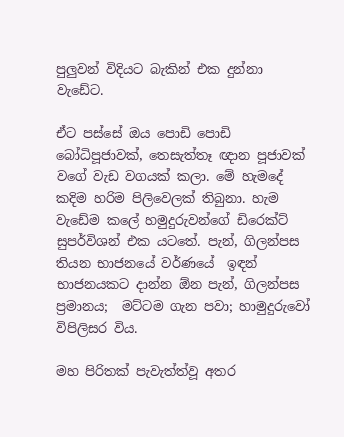පුලුවන් විදියට බැකින් එක දුන්නා වැඩේට.

ඒට පස්සේ ඔය පොඩි පොඩි බෝධිපූජාවක්, තෙසැත්තෑ ඥාන පූජාවක්  වගේ වැඩ වගයක් කලා. මේ හැමදේ කදිම හරිම පිලිවෙලක් තිබුනා. හැම වැඩේම කලේ හමුදුරුවන්ගේ ඩිරෙක්ට් සුපර්විශන් එක යටතේ. පැන්, ගිලන්පස තියන භාජනයේ වර්ණයේ  ඉඳන් භාජනයකට දාන්න ඕන පැන්, ගිලන්පස ප්‍රමානය;  මට්ටම ගැන පවා; හාමුදුරුවෝ විපිලිසර විය.

මහ පිරිතක් පැවැත්ත්වූ අතර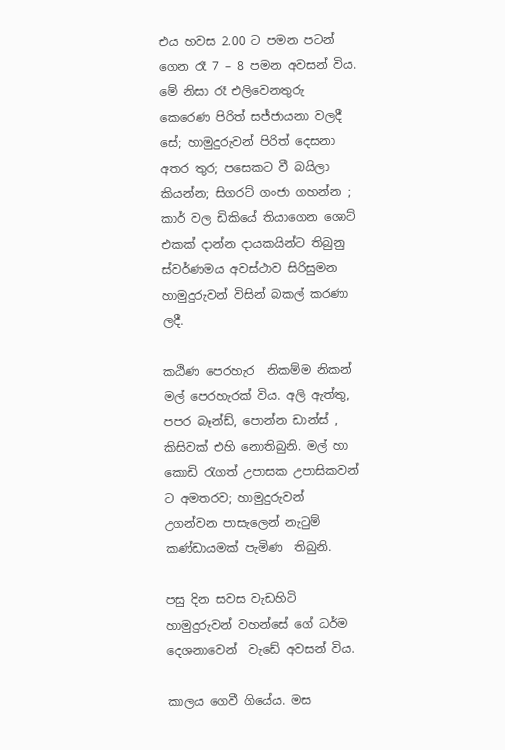එය හවස 2.00 ට පමන පටන් ගෙන රෑ 7 – 8 පමන අවසන් විය. මේ නිසා රෑ එලිවෙනතුරු කෙරෙණ පිරිත් සජ්ජායනා වලදී සේ; හාමුදුරුවන් පිරිත් දෙසනා අතර තුර; පසෙකට වී බයිලා කියන්න; සිගරට් ගංජා ගහන්න ; කාර් වල ඩිකියේ තියාගෙන ශොට් එකක් දාන්න දායකයින්ට තිබුනු ස්වර්ණමය අවස්ථාව සිරිසුමන හාමුදුරුවන් විසින් බකල් කරණා  ලදී.

කඨිණ පෙරහැර  නිකම්ම නිකන් මල් පෙරහැරක් විය. අලි ඇත්තු, පපර බෑන්ඩ්, පොන්න ඩාන්ස් , කිසිවක් එහි නොතිබුනි. මල් හා කොඩි රැගත් උපාසක උපාසිකවන් ට අමතරව; හාමුදුරුවන්  උගන්වන පාසැලෙන් නැටුම් කණ්ඩායමක් පැමිණ  තිබුනි.

පසු දින සවස වැඩහිටි හාමුදුරුවන් වහන්සේ ගේ ධර්ම  දෙශනාවෙන්  වැඩේ අවසන් විය.

කාලය ගෙවී ගියේය. මස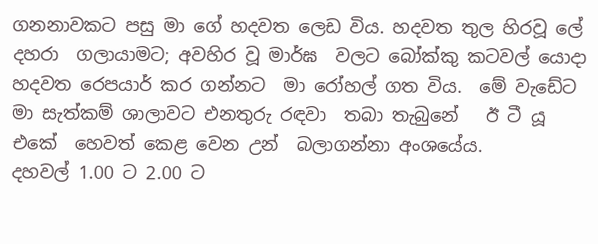ගනනාවකට පසු මා ගේ හදවත ලෙඩ විය. හදවත තුල හිරවූ ලේ දහරා  ගලායාමට; අවහිර වූ මාර්ඝ  වලට බෝක්කු කටවල් යොදා හදවත රෙපයාර් කර ගන්නට  මා රෝහල් ගත විය.  මේ වැඩේට මා සැත්කම් ශාලාවට එනතුරු රඳවා  තබා තැබුනේ   ඊ ටී යූ   එකේ  හෙවත් කෙළ වෙන උන්  බලාගන්නා අංශයේය.
දහවල් 1.00 ට 2.00 ට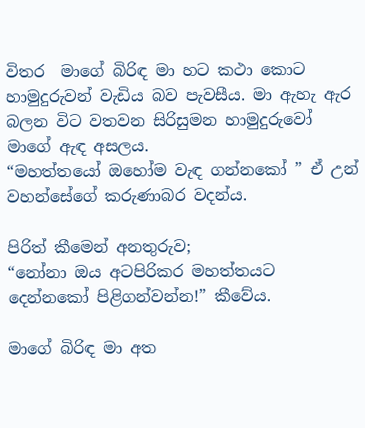විතර  මාගේ බිරිඳ මා හට කථා කොට හාමුදුරුවන් වැඩිය බව පැවසීය. මා ඇහැ ඇර බලන විට වතවන සිරිසුමන හාමුදුරුවෝ මාගේ ඇඳ අසලය.
“මහත්තයෝ ඔහෝම වැඳ ගන්නකෝ ” ඒ උන් වහන්සේගේ කරුණාබර වදන්ය.

පිරිත් කීමෙන් අනතුරුව;
“නෝනා ඔය අටපිරිකර මහත්තයට දෙන්නකෝ පිළිගන්වන්න!” කීවේය.

මාගේ බිරිඳ මා අත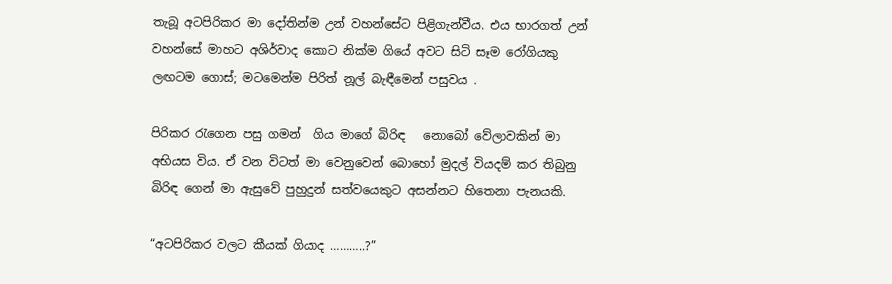තැබූ අටපිරිකර මා දෝතින්ම උන් වහන්සේට පිළිගැන්වීය. එය භාරගත් උන් වහන්සේ මාහට අශිර්වාද කොට නික්ම ගියේ අවට සිටි සෑම රෝගියකු ලඟටම ගොස්; මටමෙන්ම පිරිත් නූල් බැඳීමෙන් පසුවය .

පිරිකර රැගෙන පසු ගමන්  ගිය මාගේ බිරිඳ   නොබෝ වේලාවකින් මා අභියස විය. ඒ වන විටත් මා වෙනුවෙන් බොහෝ මුදල් වියදම් කර තිබුනු බිරිඳ ගෙන් මා ඇසුවේ පුහුදුන් සත්වයෙකුට අසන්නට හිතෙනා පැනයකි.

“අටපිරිකර වලට කීයක් ගියාද ………..?”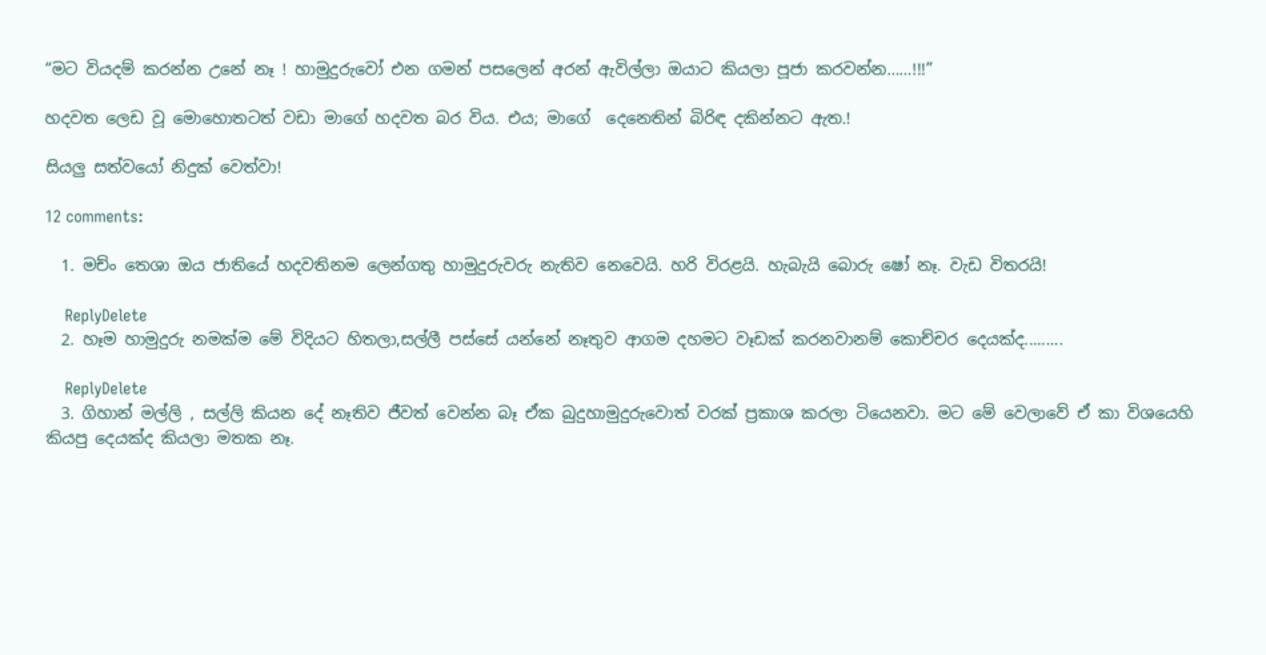“මට වියදම් කරන්න උනේ නෑ ! හාමුදුරුවෝ එන ගමන් පසලෙන් අරන් ඇවිල්ලා ඔයාට කියලා පූජා කරවන්න……!!!”

හදවත ලෙඩ වූ මොහොතටත් වඩා මාගේ හදවත බර විය. එය; මාගේ  දෙනෙතින් බිරිඳ දකින්නට ඇත.!

සියලු සත්වයෝ නිදුක් වෙත්වා!

12 comments:

  1. මච්ං තෙශා ඔය ජාතියේ හදවතිනම ලෙන්ගතු හාමුදුරුවරු නැතිව නෙවෙයි. හරි විරළයි. හැබැයි බොරු ෂෝ නෑ. වැඩ විතරයි!

    ReplyDelete
  2. හෑම හාමුදුරු නමක්ම මේ විදියට හිතලා,සල්ලී පස්සේ යන්නේ නෑතුව ආගම දහමට වෑඩක් කරනවානම් කොච්චර දෙයක්ද.........

    ReplyDelete
  3. ගිහාන් මල්ලි , සල්ලි කියන දේ නෑතිව ජීවත් වෙන්න බෑ ඒක බුදුහාමුදුරුවොත් වරක් ප්‍රකාශ කරලා ටියෙනවා. මට මේ වෙලාවේ ඒ කා විශයෙහි කියපු දෙයක්ද කියලා මතක නෑ.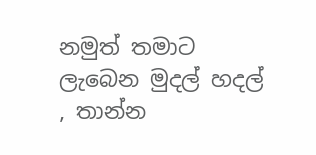නමුත් තමාට ලැබෙන මුදල් හදල් , තාන්න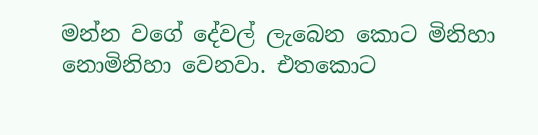මන්න වගේ දේවල් ලැබෙන කොට මිනිහා නොමිනිහා වෙනවා. එතකොට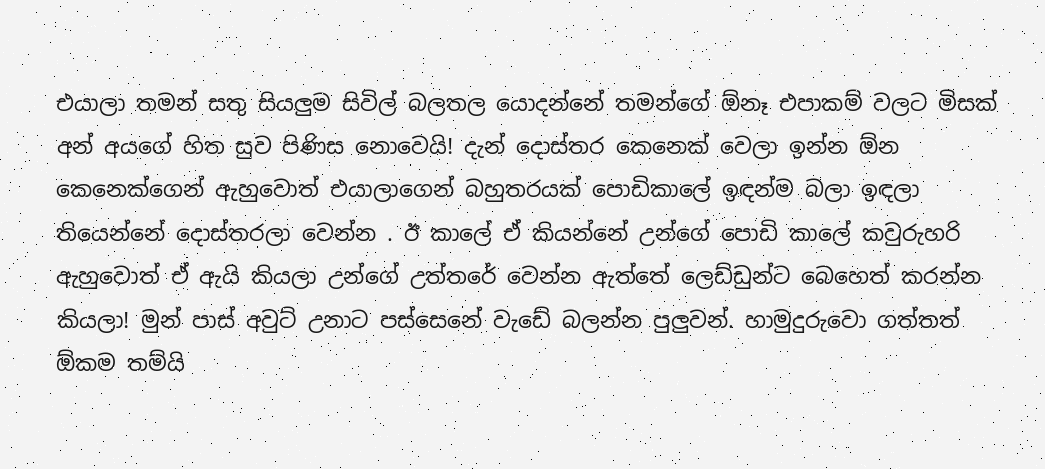එයාලා තමන් සතු සියලුම සිවිල් බලතල යොදන්නේ තමන්ගේ ඕනෑ එපාකම් වලට මිසක් අන් අයගේ හිත සුව පිණිස නොවෙයි! දැන් දොස්තර කෙනෙක් වෙලා ඉන්න ඕන කෙනෙක්ගෙන් ඇහුවොත් එයාලාගෙන් බහුතරයක් පොඩිකාලේ ඉඳන්ම බලා ඉඳලා තියෙන්නේ දොස්තරලා වෙන්න . ඊ කාලේ ඒ කියන්නේ උන්ගේ පොඩි කාලේ කවුරුහරි ඇහුවොත් ඒ ඇයි කියලා උන්ගේ උත්තරේ වෙන්න ඇත්තේ ලෙඩ්ඩුන්ට බෙහෙත් කරන්න කියලා! මුන් පාස් අවුට් උනාට පස්සෙනේ වැඩේ බලන්න පුලුවන්. හාමුදුරුවො ගත්තත් ඕකම තම්යි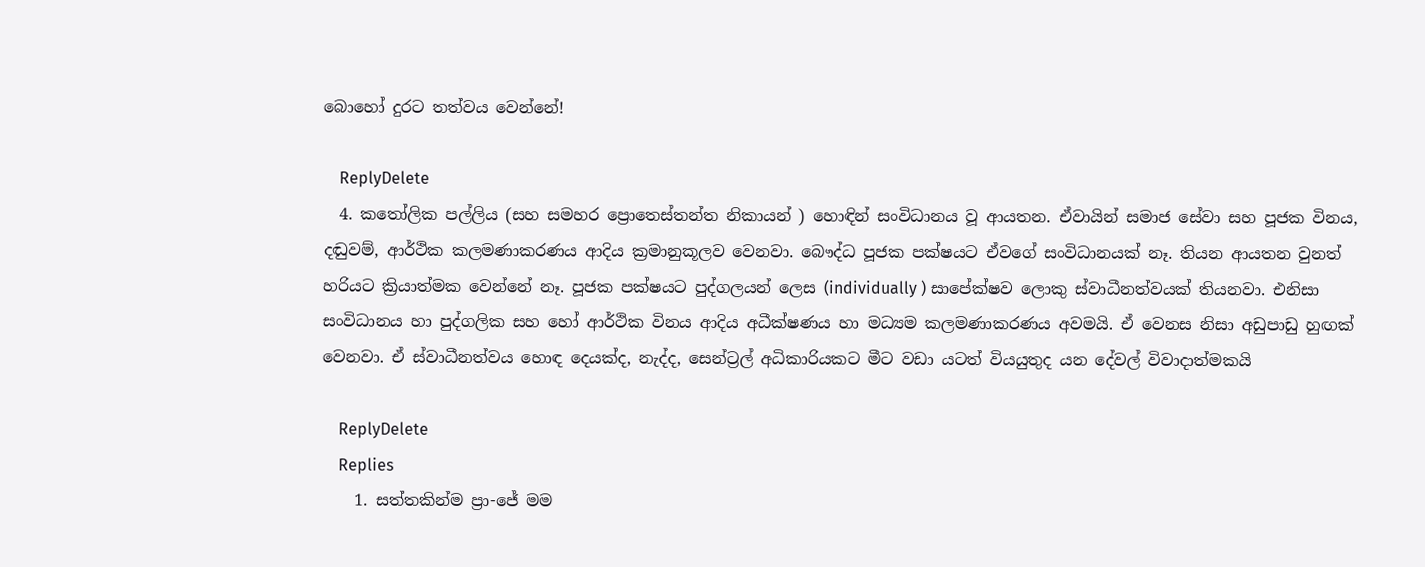බොහෝ දුරට තත්වය වෙන්නේ!

    ReplyDelete
  4. කතෝලික පල්ලිය (සහ සමහර ප්‍රොතෙස්තන්ත නිකායන් ) හොඳින් සංවිධානය වූ ආයතන. ඒවායින් සමාජ සේවා සහ පූජක විනය, දඬුවම්, ආර්ථික කලමණාකරණය ආදිය ක්‍රමානුකූලව වෙනවා. බෞද්ධ පූජක පක්ෂයට ඒවගේ සංවිධානයක් නෑ. තියන ආයතන වුනත් හරියට ක්‍රියාත්මක වෙන්නේ නෑ. පූජක පක්ෂයට පුද්ගලයන් ලෙස (individually ) සාපේක්ෂව ලොකු ස්වාධීනත්වයක් තියනවා. එනිසා සංවිධානය හා පුද්ගලික සහ හෝ ආර්ථික විනය ආදිය අධීක්ෂණය හා මධ්‍යම කලමණාකරණය අවමයි. ඒ වෙනස නිසා අඩුපාඩු හුඟක් වෙනවා. ඒ ස්වාධීනත්වය හොඳ දෙයක්ද, නැද්ද, සෙන්ට්‍රල් අධිකාරියකට මීට වඩා යටත් වියයුතුද යන දේවල් විවාදාත්මකයි

    ReplyDelete
    Replies
    1. සත්තකින්ම ප්‍රා-ජේ මම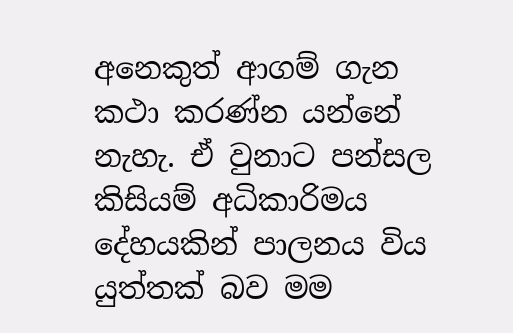අනෙකුත් ආගම් ගැන කථා කරණ්න යන්නේ නැහැ. ඒ වුනාට පන්සල කිසියම් අධිකාරිමය දේහයකින් පාලනය විය යුත්තක් බව මම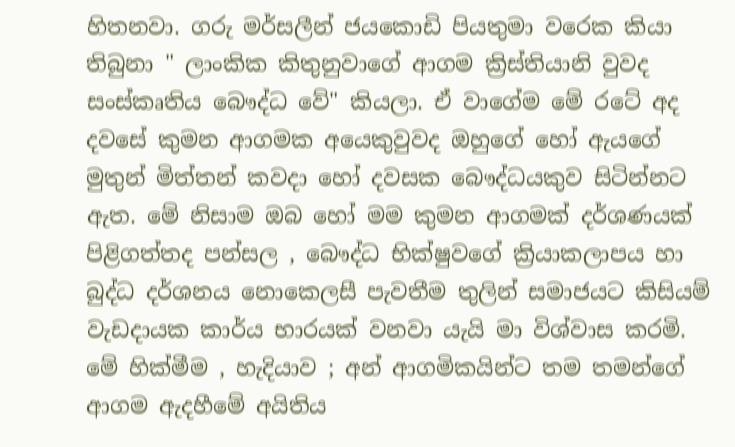හිතනවා. ගරු මර්සලීන් ජයකොඩි පියතුමා වරෙක කියා තිබුනා " ලාංකික කිතුනුවාගේ ආගම ක්‍රිස්තියානි වුවද සංස්කෘතිය බෞද්ධ වේ" කියලා. ඒ වාගේම මේ රටේ අද දවසේ කුමන ආගමක අයෙකුවුවද ඔහුගේ හෝ ඇයගේ මුතුන් මිත්තන් කවදා හෝ දවසක බෞද්ධයකුව සිටින්නට ඇත. මේ නිසාම ඔබ හෝ මම කුමන ආගමක් දර්ශණයක් පිළිගත්තද පන්සල , බෞද්ධ භික්ෂුවගේ ක්‍රියාකලාපය හා බුද්ධ දර්ශනය නොකෙලසී පැවතීම තුලින් සමාජයට කිසියම් වැඩදායක කාර්ය භාරයක් වනවා යැයි මා විශ්වාස කරමි. මේ හික්මීම , හැදියාව ; අන් ආගමිකයින්ට තම තමන්ගේ ආගම ඇදහීමේ අයිතිය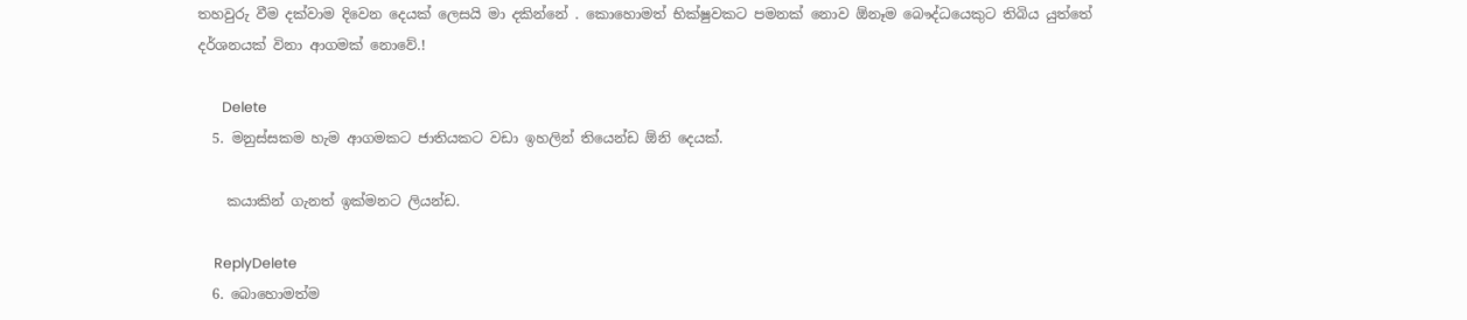තහවුරු වීම දක්වාම දිවෙන දෙයක් ලෙසයි මා දකින්නේ . කොහොමත් භික්ෂුවකට පමනක් නොව ඕනෑම බෞද්ධයෙකුට තිබිය යුත්තේ දර්ශනයක් විනා ආගමක් නොවේ.!

      Delete
  5. මනුස්සකම හැම ආගමකට ජාතියකට වඩා ඉහලින් තියෙන්ඩ ඕනි දෙයක්.

    කයාකින් ගැනත් ඉක්මනට ලියන්ඩ.

    ReplyDelete
  6. බොහොමත්ම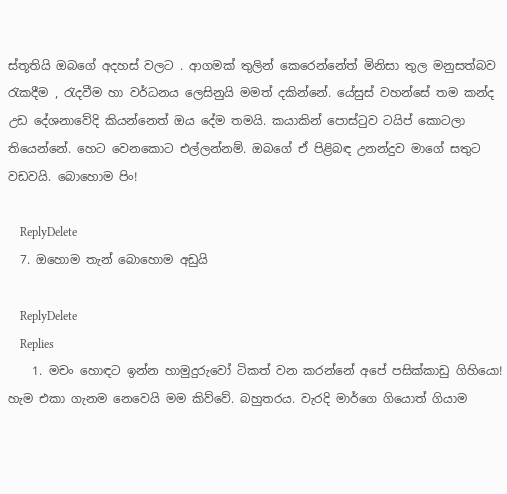ස්තූතියි ඔබගේ අදහස් වලට . ආගමක් තුලින් කෙරෙන්නේත් මිනිසා තුල මනුසත්බව රැකදීම , රැදවීම හා වර්ධනය ලෙසිනුයි මමත් දකින්නේ. යේසුස් වහන්සේ තම කන්ද උඩ දේශනාවේදි කියන්නෙත් ඔය දේම තමයි. කයාකින් පොස්ටුව ටයිප් කොටලා තියෙන්නේ. හෙට වෙනකොට එල්ලන්නම්. ඔබගේ ඒ පිළිබඳ උනන්දුව මාගේ සතුට වඩවයි. බොහොම පිං!

    ReplyDelete
  7. ඔහොම තැන් බොහොම අඩුයි

    ReplyDelete
    Replies
    1. මචං හොඳට ඉන්න හාමුදුරුවෝ ටිකත් වන කරන්නේ අපේ පසික්කාඩු ගිහියො! හැම එකා ගැනම නෙවෙයි මම කිව්වේ. බහුතරය. වැරදි මාර්ගෙ ගියොත් ගියාම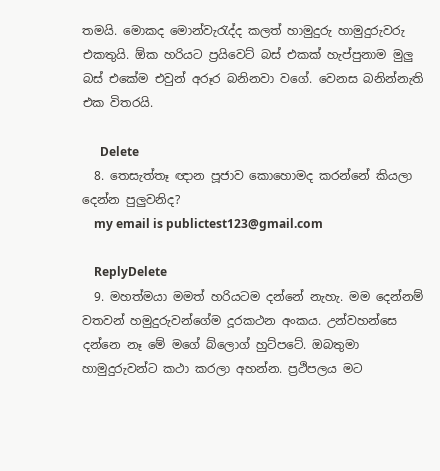තමයි. මොකද මොන්වැරැද්ද කලත් හාමුදුරු හාමුදුරුවරු එකතුයි. ඕක හරියට ප්‍රයිවෙට් බස් එකක් හැප්පුනාම මුලු බස් එකේම එවුන් අරූර බනිනවා වගේ. වෙනස බනින්නැති එක විතරයි.

      Delete
  8. තෙසැත්තෑ ඥාන පූජාව කොහොමද කරන්නේ කියලා දෙන්න පුලුවනිද?
    my email is publictest123@gmail.com

    ReplyDelete
  9. මහත්මයා මමත් හරියටම දන්නේ නැහැ. මම දෙන්නම් වතවන් හමුදුරුවන්ගේම දූරකථන අංකය. උන්වහන්සෙ දන්නෙ නෑ මේ මගේ බ්ලොග් හුට්පටේ. ඔබතුමා හාමුදුරුවන්ට කථා කරලා අහන්න. ප්‍රථිපලය මට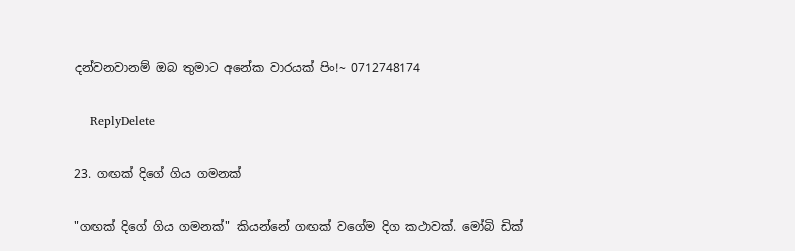දන්වනවානම් ඔබ තුමාට අනේක වාරයක් පිං!~ 0712748174

    ReplyDelete

23. ගඟක් දිගේ ගිය ගමනක්

"ගඟක් දිගේ ගිය ගමනක්" කියන්නේ ගඟක් වගේම දිග කථාවක්. මෝබි ඩික්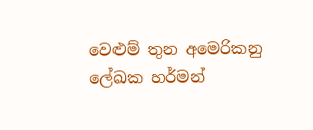වෙළුම් තුන අමෙරිකනු ලේඛක හර්මන්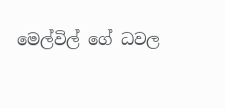මෙල්විල් ගේ ධවල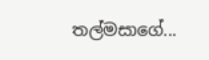තල්මසාගේ...